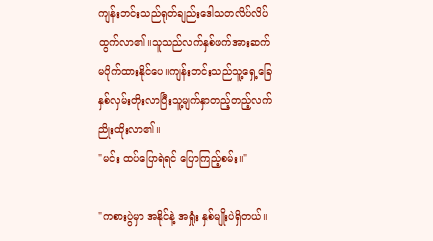ကျန်းဘင်းသည်ရုတ်ချည်းဒေါသတလိပ်လိပ်
ထွက်လာ၏။သူသည်လက်နှစ်ဖက်အားဆက်
မပိုက်ထားနိုင်ပေ။ကျန်းဘင်းသည်သူ့ရှေ့ခြေ
နှစ်လှမ်းတိုးလာပြီးသူ့မျက်နှာတည့်တည့်လက်
ညိုးထိုးလာ၏။
"မင်း ထပ်ပြောရဲရင် ပြောကြည့်စမ်း။"

"ကစားပွဲမှာ အနိုင်နဲ့ အရှုံး နှစ်မျိုးပဲရှိတယ်။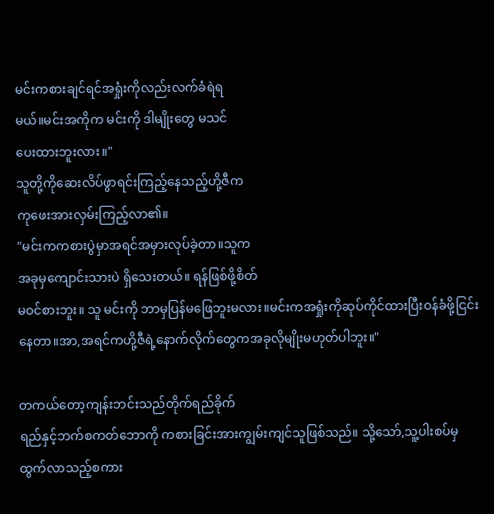မင်းကစားချင်ရင်အရှုံးကိုလည်းလက်ခံရဲရ
မယ်။မင်းအကိုက မင်းကို ဒါမျိုးတွေ မသင်
ပေးထားဘူးလား။"
သူတို့ကိုဆေးလိပ်ဖွာရင်းကြည့်နေသည့်ဟို့ဇီက
ကုဖေးအားလှမ်းကြည့်လာ၏။
"မင်းကကစားပွဲမှာအရင်အမှားလုပ်ခဲ့တာ။သူက
အခုမှကျောင်းသားပဲ ရှိသေးတယ်။ ရန်ဖြစ်ဖို့စိတ်
မဝင်စားဘူး။ သူ မင်းကို ဘာမှပြန်မဖြေဘူးမလား။မင်းကအရှုံးကိုဆုပ်ကိုင်ထားပြီးဝန်ခံဖို့ငြင်းနေတာ။အာ,အရင်ကဟို့ဇီရဲ့နောက်လိုက်တွေကအခုလိုမျိုးမဟုတ်ပါဘူး။"

တကယ်တော့ကျန်းဘင်းသည်တိုက်ရည်ခိုက်
ရည်နှင့်ဘက်စကတ်ဘောကို ကစားခြင်းအားကျွမ်းကျင်သူဖြစ်သည်။ သို့သော်,သူ့ပါးစပ်မှ
ထွက်လာသည့်စကား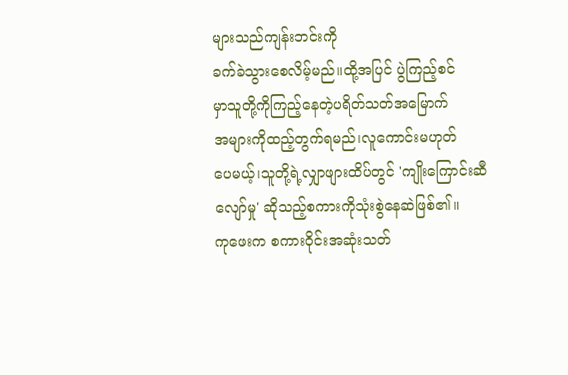များသည်ကျန်းဘင်းကို
ခက်ခဲသွားစေလိမ့်မည်။ထို့အပြင် ပွဲကြည့်စင်
မှာသူတို့ကိုကြည့်နေတဲ့ပရိတ်သတ်အမြောက်
အများကိုထည့်တွက်ရမည်၊လူကောင်းမဟုတ်
ပေမယ့်၊သူတို့ရဲ့လျှာဖျားထိပ်တွင် 'ကျိုးကြောင်းဆီလျော်မှု' ဆိုသည့်စကားကိုသုံးစွဲနေဆဲဖြစ်၏။
ကုဖေးက စကားဝိုင်းအဆုံးသတ်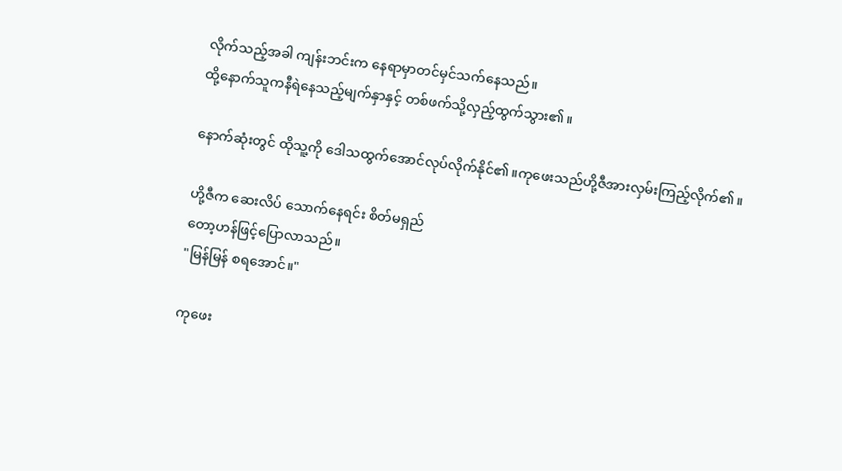လိုက်သည့်အခါ ကျန်းဘင်းက နေရာမှာတင်မှင်သက်နေသည်။
ထို့နောက်သူကနီရဲနေသည့်မျက်နှာနှင့် တစ်ဖက်သို့လှည့်ထွက်သွား၏။

နောက်ဆုံးတွင် ထိုသူ့ကို ဒေါသထွက်အောင်လုပ်လိုက်နိုင်၏။ကုဖေးသည်ဟို့ဇီအားလှမ်းကြည့်လိုက်၏။

ဟို့ဇီက ဆေးလိပ် သောက်နေရင်း စိတ်မရှည်
တော့ဟန်ဖြင့်ပြောလာသည်။
"မြန်မြန် စရအောင်။"

ကုဖေး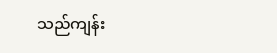သည်ကျန်း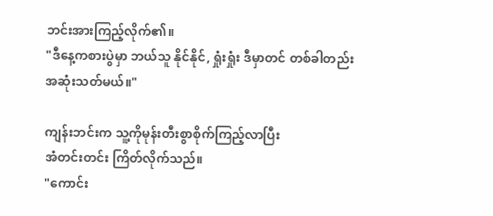ဘင်းအားကြည့်လိုက်၏။
"ဒီနေ့ကစားပွဲမှာ ဘယ်သူ နိုင်နိုင်, ရှုံးရှုံး ဒီမှာတင် တစ်ခါတည်းအဆုံးသတ်မယ်။"

ကျန်းဘင်းက သူ့ကိုမုန်းတီးစွာစိုက်ကြည့်လာပြီး
အံတင်းတင်း ကြိတ်လိုက်သည်။
"ကောင်း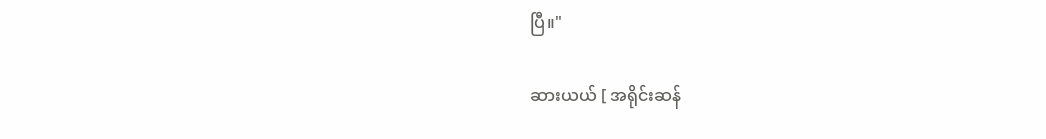ပြီ။"

ဆားယယ် [ အရိုင်းဆန်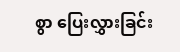စွာ ပြေးလွှားခြင်း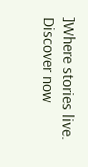]Where stories live. Discover now